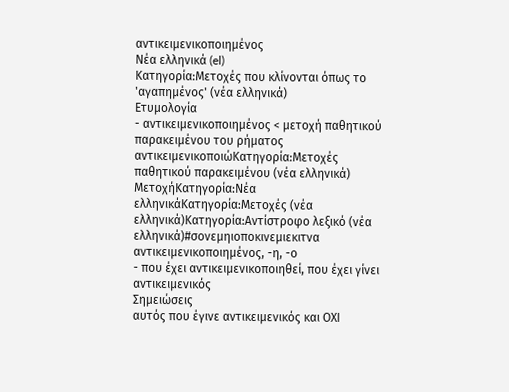αντικειμενικοποιημένος
Νέα ελληνικά (el)
Κατηγορία:Μετοχές που κλίνονται όπως το 'αγαπημένος' (νέα ελληνικά)
Ετυμολογία
- αντικειμενικοποιημένος < μετοχή παθητικού παρακειμένου του ρήματος αντικειμενικοποιώΚατηγορία:Μετοχές παθητικού παρακειμένου (νέα ελληνικά)
ΜετοχήΚατηγορία:Νέα ελληνικάΚατηγορία:Μετοχές (νέα ελληνικά)Κατηγορία:Αντίστροφο λεξικό (νέα ελληνικά)#σονεμηιοποκινεμιεκιτνα
αντικειμενικοποιημένος, -η, -ο
- που έχει αντικειμενικοποιηθεί, που έχει γίνει αντικειμενικός
Σημειώσεις
αυτός που έγινε αντικειμενικός και ΟΧΙ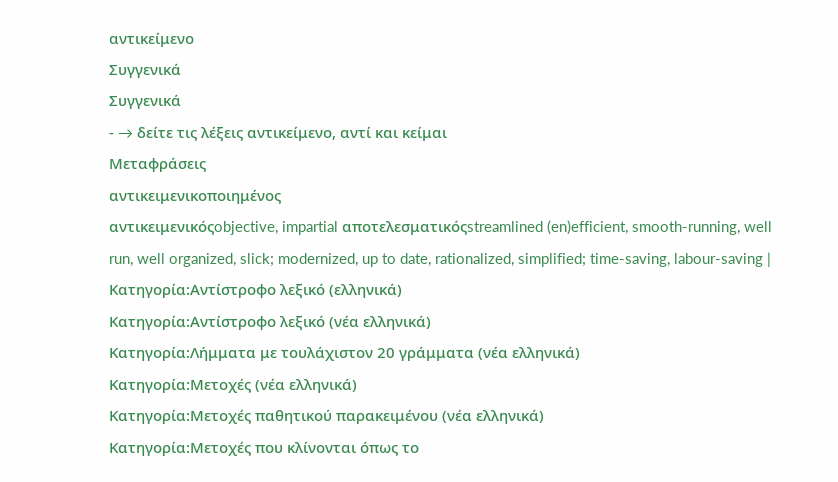αντικείμενο
Συγγενικά
Συγγενικά
- → δείτε τις λέξεις αντικείμενο, αντί και κείμαι
Μεταφράσεις
αντικειμενικοποιημένος
αντικειμενικόςobjective, impartial αποτελεσματικόςstreamlined (en)efficient, smooth-running, well run, well organized, slick; modernized, up to date, rationalized, simplified; time-saving, labour-saving |
Κατηγορία:Αντίστροφο λεξικό (ελληνικά)
Κατηγορία:Αντίστροφο λεξικό (νέα ελληνικά)
Κατηγορία:Λήμματα με τουλάχιστον 20 γράμματα (νέα ελληνικά)
Κατηγορία:Μετοχές (νέα ελληνικά)
Κατηγορία:Μετοχές παθητικού παρακειμένου (νέα ελληνικά)
Κατηγορία:Μετοχές που κλίνονται όπως το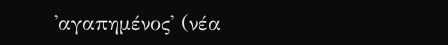'αγαπημένος' (νέα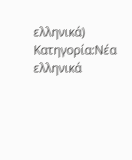ελληνικά)
Κατηγορία:Νέα ελληνικά